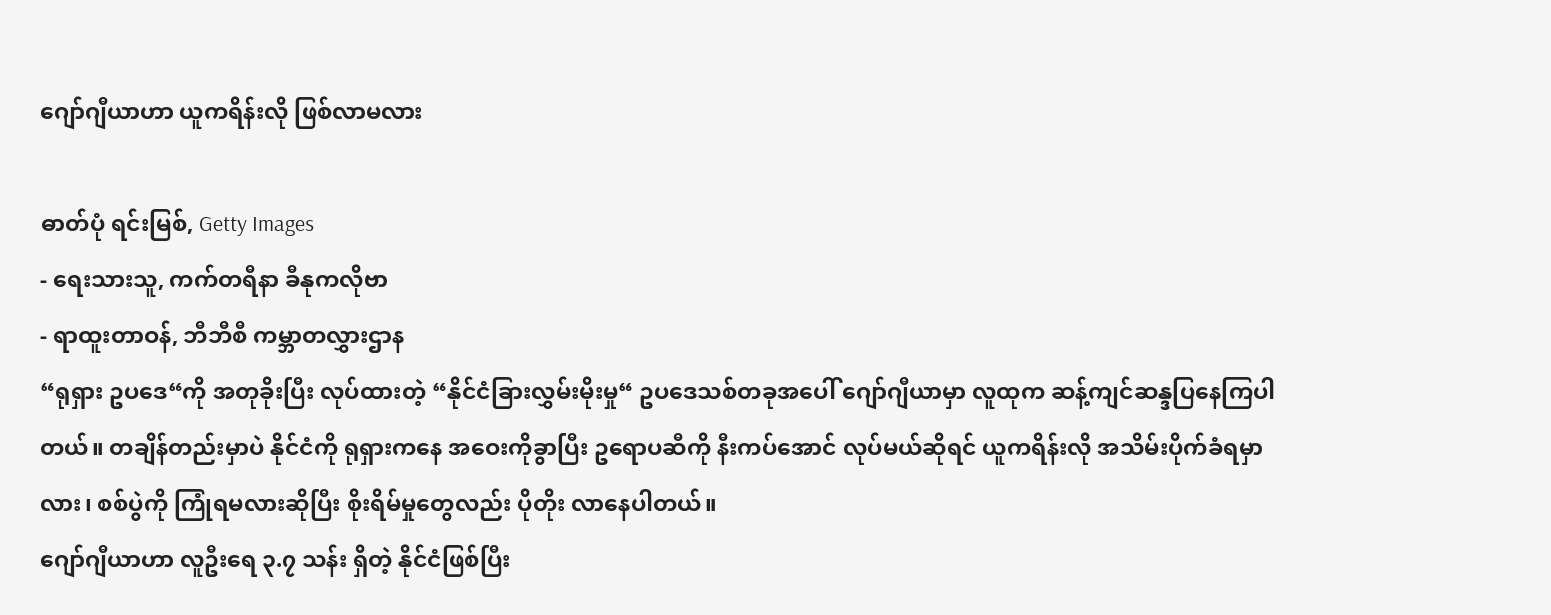ဂျော်ဂျီယာဟာ ယူကရိန်းလို ဖြစ်လာမလား

ဓာတ်ပုံ ရင်းမြစ်, Getty Images
- ရေးသားသူ, ကက်တရီနာ ခီနုကလိုဗာ
- ရာထူးတာဝန်, ဘီဘီစီ ကမ္ဘာတလွှားဌာန
“ရုရှား ဥပဒေ“ကို အတုခိုးပြီး လုပ်ထားတဲ့ “နိုင်ငံခြားလွှမ်းမိုးမှု“ ဥပဒေသစ်တခုအပေါ် ဂျော်ဂျီယာမှာ လူထုက ဆန့်ကျင်ဆန္ဒပြနေကြပါတယ်။ တချိန်တည်းမှာပဲ နိုင်ငံကို ရုရှားကနေ အဝေးကိုခွာပြီး ဥရောပဆီကို နီးကပ်အောင် လုပ်မယ်ဆိုရင် ယူကရိန်းလို အသိမ်းပိုက်ခံရမှာလား၊ စစ်ပွဲကို ကြုံရမလားဆိုပြီး စိုးရိမ်မှုတွေလည်း ပိုတိုး လာနေပါတယ်။
ဂျော်ဂျီယာဟာ လူဦးရေ ၃.၇ သန်း ရှိတဲ့ နိုင်ငံဖြစ်ပြီး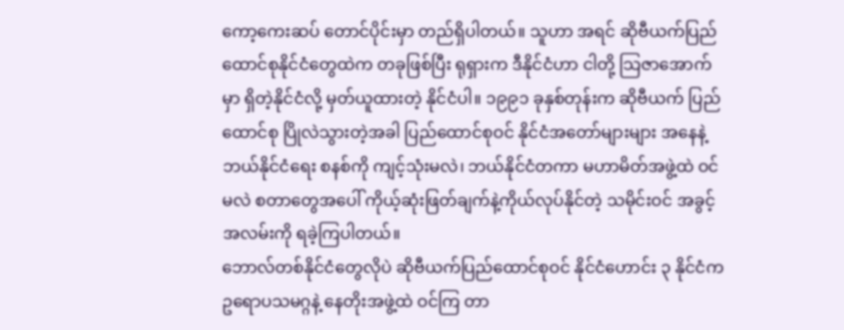ကော့ကေးဆပ် တောင်ပိုင်းမှာ တည်ရှိပါတယ်။ သူဟာ အရင် ဆိုဗီယက်ပြည်ထောင်စုနိုင်ငံတွေထဲက တခုဖြစ်ပြီး ရုရှားက ဒီနိုင်ငံဟာ ငါတို့ သြဇာအောက်မှာ ရှိတဲ့နိုင်ငံလို့ မှတ်ယူထားတဲ့ နိုင်ငံပါ။ ၁၉၉၁ ခုနှစ်တုန်းက ဆိုဗီယက် ပြည်ထောင်စု ပြိုလဲသွားတဲ့အခါ ပြည်ထောင်စုဝင် နိုင်ငံအတော်များများ အနေနဲ့ ဘယ်နိုင်ငံရေး စနစ်ကို ကျင့်သုံးမလဲ၊ ဘယ်နိုင်ငံတကာ မဟာမိတ်အဖွဲ့ထဲ ဝင်မလဲ စတာတွေအပေါ် ကိုယ့်ဆုံးဖြတ်ချက်နဲ့ကိုယ်လုပ်နိုင်တဲ့ သမိုင်းဝင် အခွင့်အလမ်းကို ရခဲ့ကြပါတယ်။
ဘောလ်တစ်နိုင်ငံတွေလိုပဲ ဆိုဗီယက်ပြည်ထောင်စုဝင် နိုင်ငံဟောင်း ၃ နိုင်ငံက ဥရောပသမဂ္ဂနဲ့ နေတိုးအဖွဲ့ထဲ ဝင်ကြ တာ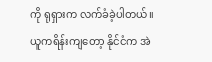ကို ရုရှားက လက်ခံခဲ့ပါတယ်။
ယူကရိန်းကျတော့ နိုင်ငံက အဲ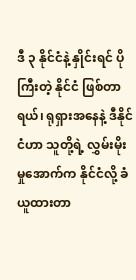ဒီ ၃ နိုင်ငံနဲ့ နှိုင်းရင် ပိုကြီးတဲ့ နိုင်ငံ ဖြစ်တာရယ်၊ ရုရှားအနေနဲ့ ဒီနိုင်ငံဟာ သူတို့ရဲ့ လွှမ်းမိုးမှုအောက်က နိုင်ငံလို့ ခံယူထားတာ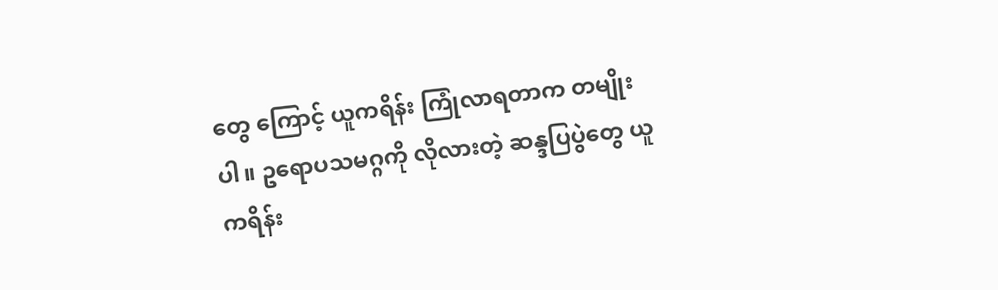တွေ ကြောင့် ယူကရိန်း ကြုံလာရတာက တမျိုးပါ။ ဥရောပသမဂ္ဂကို လိုလားတဲ့ ဆန္ဒပြပွဲတွေ ယူကရိန်း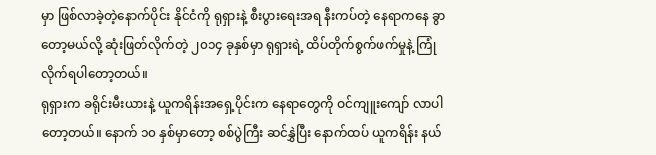မှာ ဖြစ်လာခဲ့တဲ့နောက်ပိုင်း နိုင်ငံကို ရုရှားနဲ့ စီးပွားရေးအရ နီးကပ်တဲ့ နေရာကနေ ခွာတော့မယ်လို့ ဆုံးဖြတ်လိုက်တဲ့ ၂၀၁၄ ခုနှစ်မှာ ရုရှားရဲ့ ထိပ်တိုက်စွက်ဖက်မှုနဲ့ ကြုံလိုက်ရပါတော့တယ်။
ရုရှားက ခရိုင်းမီးယားနဲ့ ယူကရိန်းအရှေ့ပိုင်းက နေရာတွေကို ဝင်ကျူးကျော် လာပါတော့တယ်။ နောက် ၁၀ နှစ်မှာတော့ စစ်ပွဲကြီး ဆင်နွှဲပြီး နောက်ထပ် ယူကရိန်း နယ်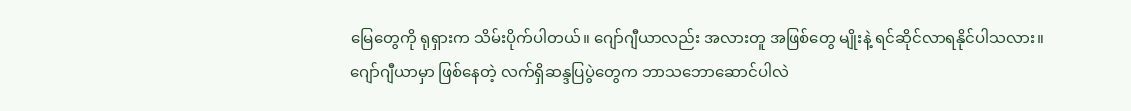မြေတွေကို ရုရှားက သိမ်းပိုက်ပါတယ်။ ဂျော်ဂျီယာလည်း အလားတူ အဖြစ်တွေ မျိုးနဲ့ ရင်ဆိုင်လာရနိုင်ပါသလား။
ဂျော်ဂျီယာမှာ ဖြစ်နေတဲ့ လက်ရှိဆန္ဒပြပွဲတွေက ဘာသဘောဆောင်ပါလဲ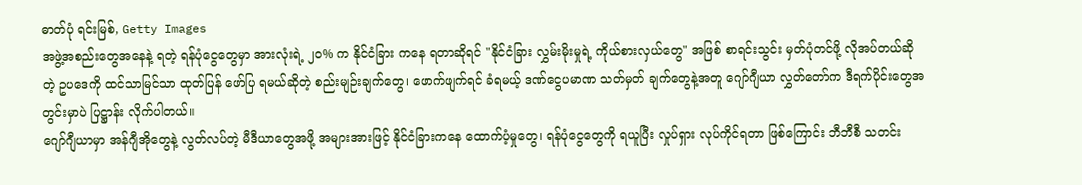ဓာတ်ပုံ ရင်းမြစ်, Getty Images
အဖွဲ့အစည်းတွေအနေနဲ့ ရတဲ့ ရန်ပုံငွေတွေမှာ အားလုံးရဲ့ ၂၀% က နိုင်ငံခြား ကနေ ရတာဆိုရင် "နိုင်ငံခြား လွှမ်းမိုးမှုရဲ့ ကိုယ်စားလှယ်တွေ" အဖြစ် စာရင်းသွင်း မှတ်ပုံတင်ဖို့ လိုအပ်တယ်ဆိုတဲ့ ဥပဒေကို ထင်သာမြင်သာ ထုတ်ပြန် ဖော်ပြ ရမယ်ဆိုတဲ့ စည်းမျဉ်းချက်တွေ၊ ဖောက်ဖျက်ရင် ခံရမယ့် ဒဏ်ငွေပမာဏ သတ်မှတ် ချက်တွေနဲ့အတူ ဂျော်ဂျီယာ လွှတ်တော်က ဒီရက်ပိုင်းတွေအတွင်းမှာပဲ ပြဋ္ဌာန်း လိုက်ပါတယ်။
ဂျော်ဂျီယာမှာ အန်ဂျီအိုတွေနဲ့ လွတ်လပ်တဲ့ မီဒီယာတွေအဖို့ အများအားဖြင့် နိုင်ငံခြားကနေ ထောက်ပံ့မှုတွေ၊ ရန်ပုံငွေတွေကို ရယူပြီး လှုပ်ရှား လုပ်ကိုင်ရတာ ဖြစ်ကြောင်း ဘီဘီစီ သတင်း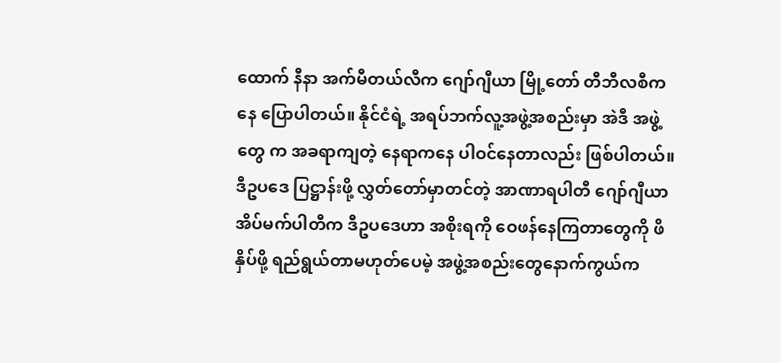ထောက် နီနာ အက်မီတယ်လီက ဂျော်ဂျီယာ မြို့တော် တီဘီလစီကနေ ပြောပါတယ်။ နိုင်ငံရဲ့ အရပ်ဘက်လူ့အဖွဲ့အစည်းမှာ အဲဒီ အဖွဲ့တွေ က အခရာကျတဲ့ နေရာကနေ ပါဝင်နေတာလည်း ဖြစ်ပါတယ်။
ဒီဥပဒေ ပြဋ္ဌာန်းဖို့ လွှတ်တော်မှာတင်တဲ့ အာဏာရပါတီ ဂျော်ဂျီယာ အိပ်မက်ပါတီက ဒီဥပဒေဟာ အစိုးရကို ဝေဖန်နေကြတာတွေကို ဖိနှိပ်ဖို့ ရည်ရွယ်တာမဟုတ်ပေမဲ့ အဖွဲ့အစည်းတွေနောက်ကွယ်က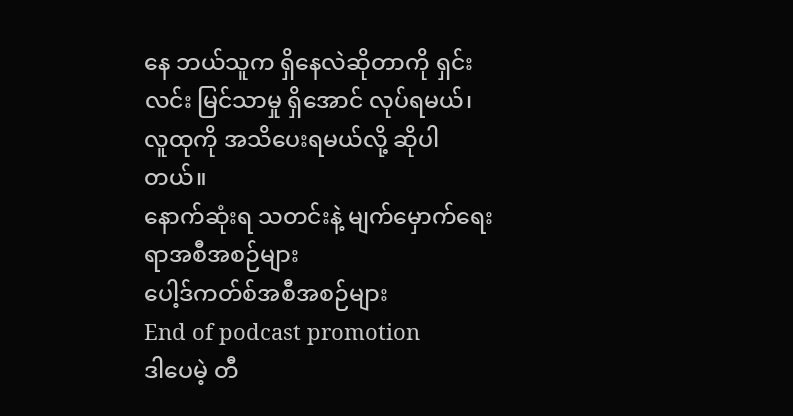နေ ဘယ်သူက ရှိနေလဲဆိုတာကို ရှင်းလင်း မြင်သာမှု ရှိအောင် လုပ်ရမယ်၊ လူထုကို အသိပေးရမယ်လို့ ဆိုပါတယ်။
နောက်ဆုံးရ သတင်းနဲ့ မျက်မှောက်ရေးရာအစီအစဉ်များ
ပေါ့ဒ်ကတ်စ်အစီအစဉ်များ
End of podcast promotion
ဒါပေမဲ့ တီ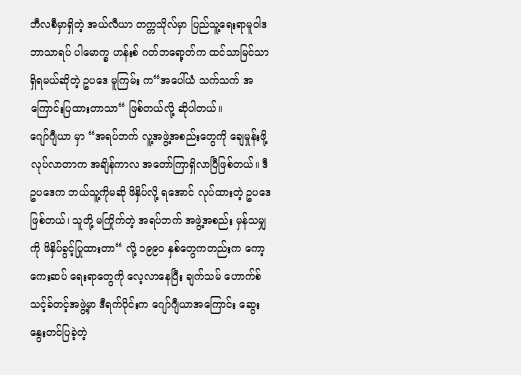ဘီလစီမှာရှိတဲ့ အယ်လီယာ တက္ကသိုလ်မှာ ပြည်သူ့ရေးရာမူဝါဒ ဘာသာရပ် ပါမောက္ခ ဟန်းစ် ဂတ်ဘရော့တ်က ထင်သာမြင်သာရှိရမယ်ဆိုတဲ့ ဥပဒေ မူကြမ်း က“အပေါ်ယံ သက်သက် အကြောင်းပြထားတာသာ“ ဖြစ်တယ်လို့ ဆိုပါတယ်။
ဂျော်ဂျီယာ မှာ “အရပ်ဘက် လူ့အဖွဲ့အစည်းတွေကို ချေမှုန်းဖို့ လုပ်လာတာက အချိန်ကာလ အတော်ကြာရှိလာပြီဖြစ်တယ်။ ဒီဥပဒေက ဘယ်သူ့ကိုမဆို ဖိနှိပ်လို့ ရအောင် လုပ်ထားတဲ့ ဥပဒေဖြစ်တယ်၊ သူတို့ မကြိုက်တဲ့ အရပ်ဘက် အဖွဲ့အစည်း မှန်သမျှကို ဖိနှိပ်ခွင့်ပြုထားတာ“ လို့ ၁၉၉၀ နှစ်တွေကတည်းက ကော့ကေးဆပ် ရေးရာတွေကို လေ့လာနေပြီး ချက်သမ် ဟောက်စ် သင့်ခ်တင့်အဖွဲ့မှာ ဒီရက်ပိုင်းက ဂျော်ဂျီယာအကြောင်း ဆွေးနွေးတင်ပြခဲ့တဲ့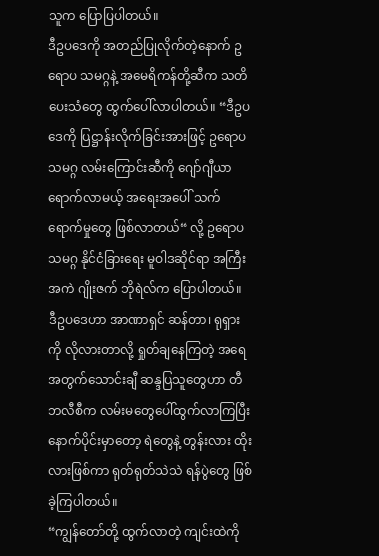သူက ပြောပြပါတယ်။
ဒီဥပဒေကို အတည်ပြုလိုက်တဲ့နောက် ဥရောပ သမဂ္ဂနဲ့ အမေရိကန်တို့ဆီက သတိပေးသံတွေ ထွက်ပေါ်လာပါတယ်။ “ဒီဥပဒေကို ပြဋ္ဌာန်းလိုက်ခြင်းအားဖြင့် ဥရောပသမဂ္ဂ လမ်းကြောင်းဆီကို ဂျော်ဂျီယာ ရောက်လာမယ့် အရေးအပေါ် သက်ရောက်မှုတွေ ဖြစ်လာတယ်“ လို့ ဥရောပ သမဂ္ဂ နိုင်ငံခြားရေး မူဝါဒဆိုင်ရာ အကြီးအကဲ ဂျိုးဇက် ဘိုရဲလ်က ပြောပါတယ်။
ဒီဥပဒေဟာ အာဏာရှင် ဆန်တာ၊ ရုရှားကို လိုလားတာလို့ ရှုတ်ချနေကြတဲ့ အရေ အတွက်သောင်းချီ ဆန္ဒပြသူတွေဟာ တီဘလီစီက လမ်းမတွေပေါ်ထွက်လာကြပြီး နောက်ပိုင်းမှာတော့ ရဲတွေနဲ့ တွန်းလား ထိုးလားဖြစ်ကာ ရုတ်ရုတ်သဲသဲ ရန်ပွဲတွေ ဖြစ်ခဲ့ကြပါတယ်။
“ကျွန်တော်တို့ ထွက်လာတဲ့ ကျင်းထဲကို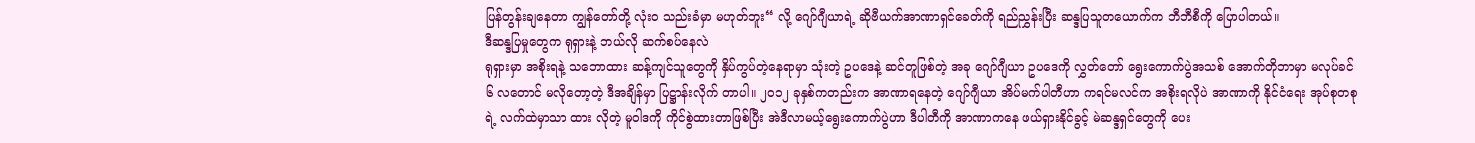ပြန်တွန်းချနေတာ ကျွန်တော်တို့ လုံးဝ သည်းခံမှာ မဟုတ်ဘူး“ လို့ ဂျော်ဂျီယာရဲ့ ဆိုဗီယက်အာဏာရှင်ခေတ်ကို ရည်ညွှန်းပြီး ဆန္ဒပြသူတယောက်က ဘီဘီစီကို ပြောပါတယ်။
ဒီဆန္ဒပြမှုတွေက ရုရှားနဲ့ ဘယ်လို ဆက်စပ်နေလဲ
ရုရှားမှာ အစိုးရနဲ့ သဘောထား ဆန့်ကျင်သူတွေကို နှိပ်ကွပ်တဲ့နေရာမှာ သုံးတဲ့ ဥပဒေနဲ့ ဆင်တူဖြစ်တဲ့ အခု ဂျော်ဂျီယာ ဥပဒေကို လွှတ်တော် ရွေးကောက်ပွဲအသစ် အောက်တိုဘာမှာ မလုပ်ခင် ၆ လတောင် မလိုတော့တဲ့ ဒီအချိန်မှာ ပြဋ္ဌာန်းလိုက် တာပါ။ ၂၀၁၂ ခုနှစ်ကတည်းက အာဏာရနေတဲ့ ဂျော်ဂျီယာ အိပ်မက်ပါတီဟာ ကရင်မလင်က အစိုးရလိုပဲ အာဏာကို နိုင်ငံရေး အုပ်စုတစုရဲ့ လက်ထဲမှာသာ ထား လိုတဲ့ မူဝါဒကို ကိုင်စွဲထားတာဖြစ်ပြီး အဲဒီလာမယ့်ရွေးကောက်ပွဲဟာ ဒီပါတီကို အာဏာကနေ ဖယ်ရှားနိုင်ခွင့် မဲဆန္ဒရှင်တွေကို ပေး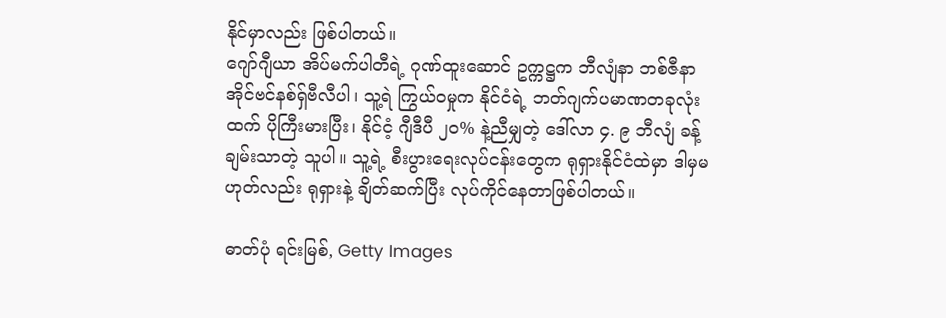နိုင်မှာလည်း ဖြစ်ပါတယ်။
ဂျော်ဂျီယာ အိပ်မက်ပါတီရဲ့ ဂုဏ်ထူးဆောင် ဥက္ကဋ္ဌက ဘီလျံနာ ဘစ်ဇီနာ အိုင်ဗင်နစ်ရှ်ဗီလီပါ၊ သူ့ရဲ ကြွယ်ဝမှုက နိုင်ငံရဲ့ ဘတ်ဂျက်ပမာဏတခုလုံးထက် ပိုကြီးမားပြီး၊ နိုင်ငံ့ ဂျီဒီပီ ၂၀% နဲ့ညီမျှတဲ့ ဒေါ်လာ ၄. ၉ ဘီလျံ ခန့် ချမ်းသာတဲ့ သူပါ။ သူ့ရဲ့ စီးပွားရေးလုပ်ငန်းတွေက ရုရှားနိုင်ငံထဲမှာ ဒါမှမဟုတ်လည်း ရုရှားနဲ့ ချိတ်ဆက်ပြီး လုပ်ကိုင်နေတာဖြစ်ပါတယ်။

ဓာတ်ပုံ ရင်းမြစ်, Getty Images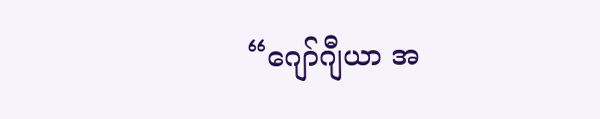“ဂျော်ဂျီယာ အ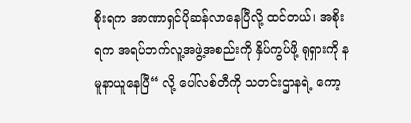စိုးရက အာဏာရှင်ပိုဆန်လာနေပြီလို့ ထင်တယ်၊ အစိုးရက အရပ်ဘက်လူ့အဖွဲ့အစည်းကို နှိပ်ကွပ်ဖို့ ရုရှားကို နမူနာယူနေပြီ“ လို့ ပေါ်လစ်တီကို သတင်းဌာနရဲ့ ကော့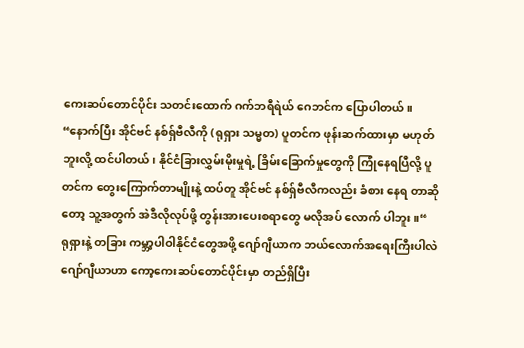ကေးဆပ်တောင်ပိုင်း သတင်းထောက် ဂက်ဘရီရဲယ် ဂေဘင်က ပြောပါတယ်။
“နောက်ပြီး အိုင်ဗင် နစ်ရှ်ဗီလီကို (ရုရှား သမ္မတ) ပူတင်က ဖုန်းဆက်ထားမှာ မဟုတ်ဘူးလို့ ထင်ပါတယ်၊ နိုင်ငံခြားလွှမ်းမိုးမှုရဲ့ ခြိမ်းခြောက်မှုတွေကို ကြုံနေရပြီလို့ ပူတင်က တွေးကြောက်တာမျိုးနဲ့ ထပ်တူ အိုင်ဗင် နစ်ရှ်ဗီလီကလည်း ခံစား နေရ တာဆိုတော့ သူ့အတွက် အဲဒီလိုလုပ်ဖို့ တွန်းအားပေးစရာတွေ မလိုအပ် လောက် ပါဘူး။“
ရုရှားနဲ့ တခြား ကမ္ဘာ့ပါဝါနိုင်ငံတွေအဖို့ ဂျော်ဂျီယာက ဘယ်လောက်အရေးကြီးပါလဲ
ဂျော်ဂျီယာဟာ ကော့ကေးဆပ်တောင်ပိုင်းမှာ တည်ရှိပြီး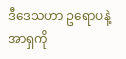ဒီဒေသဟာ ဥရောပနဲ့ အာရှကို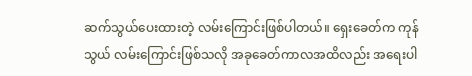ဆက်သွယ်ပေးထားတဲ့ လမ်းကြောင်းဖြစ်ပါတယ်။ ရှေးခေတ်က ကုန်သွယ် လမ်းကြောင်းဖြစ်သလို အခုခေတ်ကာလအထိလည်း အရေးပါ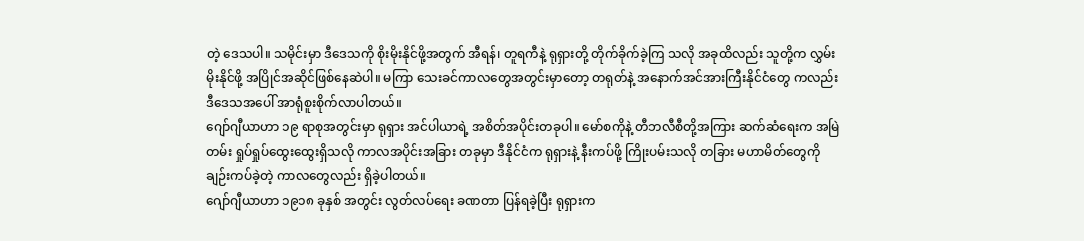တဲ့ ဒေသပါ။ သမိုင်းမှာ ဒီဒေသကို စိုးမိုးနိုင်ဖို့အတွက် အီရန်၊ တူရကီနဲ့ ရုရှားတို့ တိုက်ခိုက်ခဲ့ကြ သလို အခုထိလည်း သူတို့က လွှမ်းမိုးနိုင်ဖို့ အပြိုင်အဆိုင်ဖြစ်နေဆဲပါ။ မကြာ သေးခင်ကာလတွေအတွင်းမှာတော့ တရုတ်နဲ့ အနောက်အင်အားကြီးနိုင်ငံတွေ ကလည်း ဒီဒေသအပေါ် အာရုံစူးစိုက်လာပါတယ်။
ဂျော်ဂျီယာဟာ ၁၉ ရာစုအတွင်းမှာ ရုရှား အင်ပါယာရဲ့ အစိတ်အပိုင်းတခုပါ။ မော်စကိုနဲ့ တီဘလီစီတို့အကြား ဆက်ဆံရေးက အမြဲတမ်း ရှုပ်ရှုပ်ထွေးထွေးရှိသလို ကာလအပိုင်းအခြား တခုမှာ ဒီနိုင်ငံက ရုရှားနဲ့ နီးကပ်ဖို့ ကြိုးပမ်းသလို တခြား မဟာမိတ်တွေကို ချဉ်းကပ်ခဲ့တဲ့ ကာလတွေလည်း ရှိခဲ့ပါတယ်။
ဂျော်ဂျီယာဟာ ၁၉၁၈ ခုနှစ် အတွင်း လွတ်လပ်ရေး ခဏတာ ပြန်ရခဲ့ပြီး ရုရှားက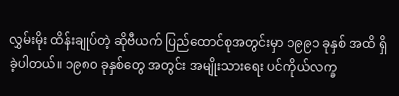လွှမ်းမိုး ထိန်းချုပ်တဲ့ ဆိုဗီယက် ပြည်ထောင်စုအတွင်းမှာ ၁၉၉၁ ခုနှစ် အထိ ရှိခဲ့ပါတယ်။ ၁၉၈၀ ခုနှစ်တွေ အတွင်း အမျိုးသားရေး ပင်ကိုယ်လက္ခ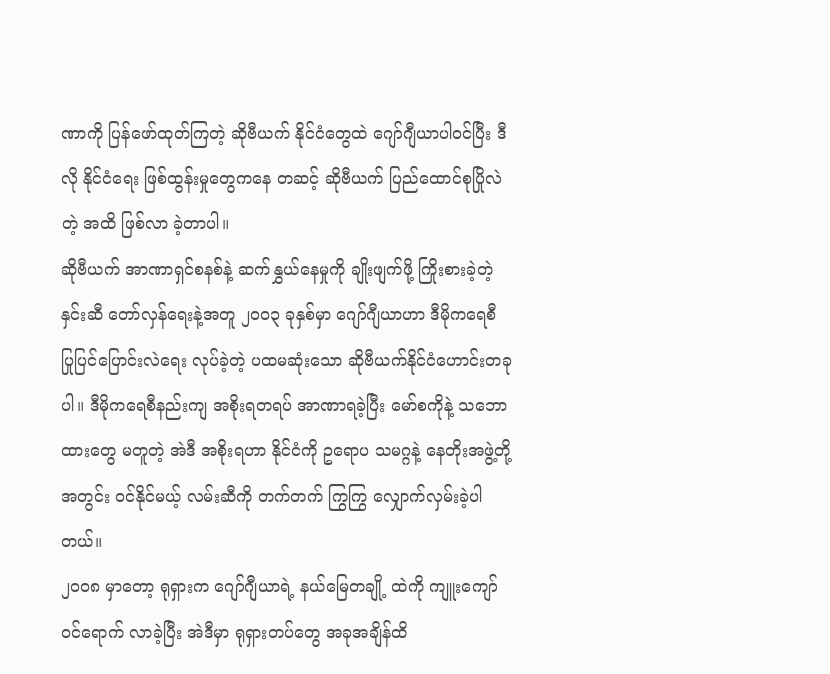ဏာကို ပြန်ဖော်ထုတ်ကြတဲ့ ဆိုဗီယက် နိုင်ငံတွေထဲ ဂျော်ဂျီယာပါဝင်ပြီး ဒီလို နိုင်ငံရေး ဖြစ်ထွန်းမှုတွေကနေ တဆင့် ဆိုဗီယက် ပြည်ထောင်စုပြိုလဲတဲ့ အထိ ဖြစ်လာ ခဲ့တာပါ။
ဆိုဗီယက် အာဏာရှင်စနစ်နဲ့ ဆက်နွှယ်နေမှုကို ချိုးဖျက်ဖို့ ကြိုးစားခဲ့တဲ့ နှင်းဆီ တော်လှန်ရေးနဲ့အတူ ၂၀၀၃ ခုနှစ်မှာ ဂျော်ဂျီယာဟာ ဒီမိုကရေစီ ပြုပြင်ပြောင်းလဲရေး လုပ်ခဲ့တဲ့ ပထမဆုံးသော ဆိုဗီယက်နိုင်ငံဟောင်းတခုပါ။ ဒီမိုကရေစီနည်းကျ အစိုးရတရပ် အာဏာရခဲ့ပြီး မော်စကိုနဲ့ သဘောထားတွေ မတူတဲ့ အဲဒီ အစိုးရဟာ နိုင်ငံကို ဥရောပ သမဂ္ဂနဲ့ နေတိုးအဖွဲ့တို့အတွင်း ဝင်နိုင်မယ့် လမ်းဆီကို တက်တက် ကြွကြွ လျှောက်လှမ်းခဲ့ပါတယ်။
၂၀၀၈ မှာတော့ ရုရှားက ဂျော်ဂျီယာရဲ့ နယ်မြေတချို့ ထဲကို ကျူးကျော်ဝင်ရောက် လာခဲ့ပြီး အဲဒီမှာ ရုရှားတပ်တွေ အခုအချိန်ထိ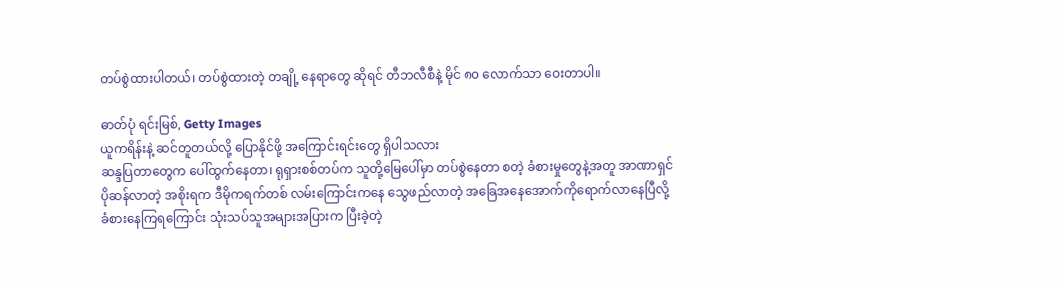တပ်စွဲထားပါတယ်၊ တပ်စွဲထားတဲ့ တချို့ နေရာတွေ ဆိုရင် တီဘလီစီနဲ့ မိုင် ၈၀ လောက်သာ ဝေးတာပါ။

ဓာတ်ပုံ ရင်းမြစ်, Getty Images
ယူကရိန်းနဲ့ ဆင်တူတယ်လို့ ပြောနိုင်ဖို့ အကြောင်းရင်းတွေ ရှိပါသလား
ဆန္ဒပြတာတွေက ပေါ်ထွက်နေတာ၊ ရုရှားစစ်တပ်က သူတို့မြေပေါ်မှာ တပ်စွဲနေတာ စတဲ့ ခံစားမှုတွေနဲ့အတူ အာဏာရှင်ပိုဆန်လာတဲ့ အစိုးရက ဒီမိုကရက်တစ် လမ်းကြောင်းကနေ သွေဖည်လာတဲ့ အခြေအနေအောက်ကိုရောက်လာနေပြီလို့ ခံစားနေကြရကြောင်း သုံးသပ်သူအများအပြားက ပြီးခဲ့တဲ့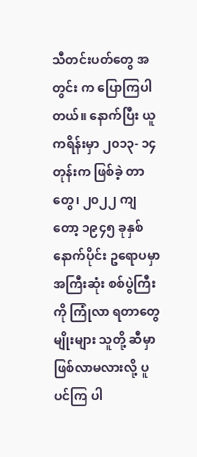သီတင်းပတ်တွေ အတွင်း က ပြောကြပါတယ်။ နောက်ပြီး ယူကရိန်းမှာ ၂၀၁၃- ၁၄ တုန်းက ဖြစ်ခဲ့ တာတွေ၊ ၂၀၂၂ ကျတော့ ၁၉၄၅ ခုနှစ်နောက်ပိုင်း ဥရောပမှာ အကြီးဆုံး စစ်ပွဲကြီးကို ကြုံလာ ရတာတွေမျိုးများ သူတို့ ဆီမှာ ဖြစ်လာမလားလို့ ပူပင်ကြ ပါ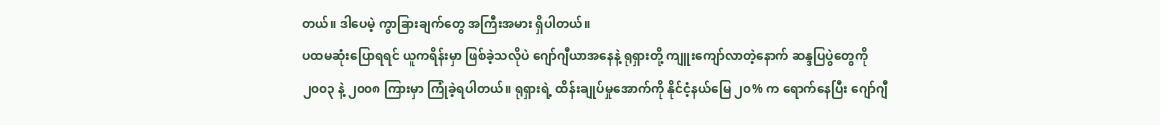တယ်။ ဒါပေမဲ့ ကွာခြားချက်တွေ အကြီးအမား ရှိပါတယ်။
ပထမဆုံးပြောရရင် ယူကရိန်းမှာ ဖြစ်ခဲ့သလိုပဲ ဂျော်ဂျီယာအနေနဲ့ ရုရှားတို့ ကျူးကျော်လာတဲ့နောက် ဆန္ဒပြပွဲတွေကို ၂၀၀၃ နဲ့ ၂၀၀၈ ကြားမှာ ကြုံခဲ့ရပါတယ်။ ရုရှားရဲ့ ထိန်းချုပ်မှုအောက်ကို နိုင်ငံ့နယ်မြေ ၂၀% က ရောက်နေပြီး ဂျော်ဂျီ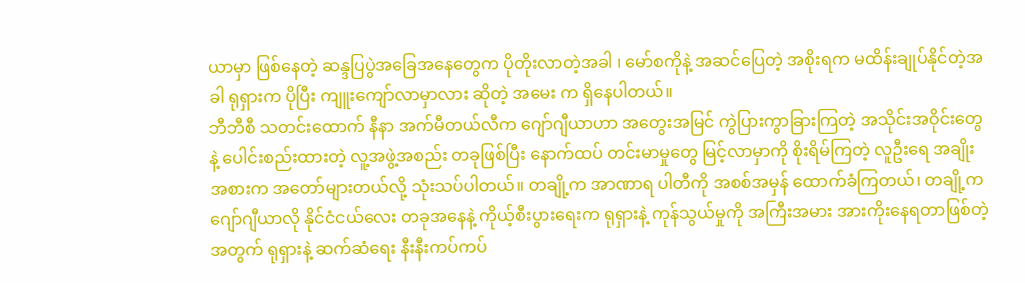ယာမှာ ဖြစ်နေတဲ့ ဆန္ဒပြပွဲအခြေအနေတွေက ပိုတိုးလာတဲ့အခါ ၊ မော်စကိုနဲ့ အဆင်ပြေတဲ့ အစိုးရက မထိန်းချုပ်နိုင်တဲ့အခါ ရုရှားက ပိုပြီး ကျူးကျော်လာမှာလား ဆိုတဲ့ အမေး က ရှိနေပါတယ်။
ဘီဘီစီ သတင်းထောက် နီနာ အက်မီတယ်လီက ဂျော်ဂျီယာဟာ အတွေးအမြင် ကွဲပြားကွာခြားကြတဲ့ အသိုင်းအဝိုင်းတွေနဲ့ ပေါင်းစည်းထားတဲ့ လူ့အဖွဲ့အစည်း တခုဖြစ်ပြီး နောက်ထပ် တင်းမာမှုတွေ မြင့်လာမှာကို စိုးရိမ်ကြတဲ့ လူဦးရေ အချိုး အစားက အတော်များတယ်လို့ သုံးသပ်ပါတယ်။ တချို့က အာဏာရ ပါတီကို အစစ်အမှန် ထောက်ခံကြတယ်၊ တချို့က ဂျော်ဂျီယာလို နိုင်ငံငယ်လေး တခုအနေနဲ့ ကိုယ့်စီးပွားရေးက ရုရှားနဲ့ ကုန်သွယ်မှုကို အကြီးအမား အားကိုးနေရတာဖြစ်တဲ့ အတွက် ရုရှားနဲ့ ဆက်ဆံရေး နီးနီးကပ်ကပ်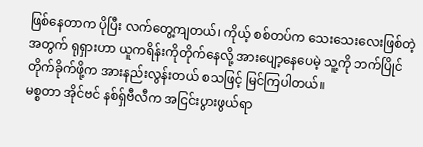ဖြစ်နေတာက ပိုပြီး လက်တွေ့ကျတယ်၊ ကိုယ့် စစ်တပ်က သေးသေးလေးဖြစ်တဲ့အတွက် ရုရှားဟာ ယူကရိန်းကိုတိုက်နေလို့ အားပျော့နေပေမဲ့ သူ့ကို ဘက်ပြိုင်တိုက်ခိုက်ဖို့က အားနည်းလွန်းတယ် စသဖြင့် မြင်ကြပါတယ်။
မစ္စတာ အိုင်ဗင် နစ်ရှ်ဗီလီက အငြင်းပွားဖွယ်ရာ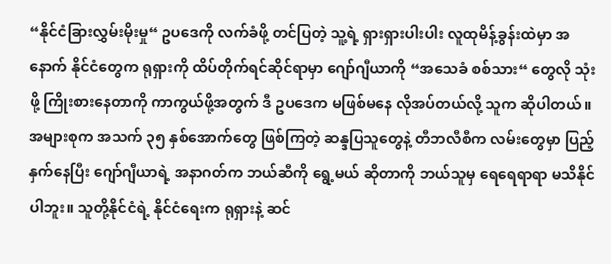“နိုင်ငံခြားလွှမ်းမိုးမှု“ ဥပဒေကို လက်ခံဖို့ တင်ပြတဲ့ သူ့ရဲ့ ရှားရှားပါးပါး လူထုမိန့်ခွန်းထဲမှာ အနောက် နိုင်ငံတွေက ရုရှားကို ထိပ်တိုက်ရင်ဆိုင်ရာမှာ ဂျော်ဂျီယာကို “အသေခံ စစ်သား“ တွေလို သုံးဖို့ ကြိုးစားနေတာကို ကာကွယ်ဖို့အတွက် ဒီ ဥပဒေက မဖြစ်မနေ လိုအပ်တယ်လို့ သူက ဆိုပါတယ်။
အများစုက အသက် ၃၅ နှစ်အောက်တွေ ဖြစ်ကြတဲ့ ဆန္ဒပြသူတွေနဲ့ တီဘလီစီက လမ်းတွေမှာ ပြည့်နှက်နေပြီး ဂျော်ဂျီယာရဲ့ အနာဂတ်က ဘယ်ဆီကို ရွေ့မယ် ဆိုတာကို ဘယ်သူမှ ရေရေရာရာ မသိနိုင်ပါဘူး။ သူတို့နိုင်ငံရဲ့ နိုင်ငံရေးက ရုရှားနဲ့ ဆင်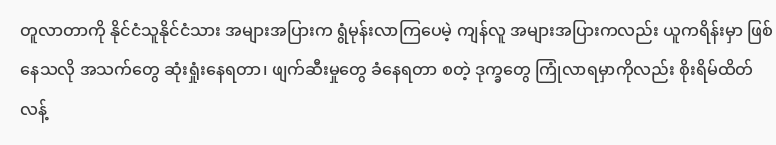တူလာတာကို နိုင်ငံသူနိုင်ငံသား အများအပြားက ရွံမုန်းလာကြပေမဲ့ ကျန်လူ အများအပြားကလည်း ယူကရိန်းမှာ ဖြစ်နေသလို အသက်တွေ ဆုံးရှုံးနေရတာ၊ ဖျက်ဆီးမှုတွေ ခံနေရတာ စတဲ့ ဒုက္ခတွေ ကြုံလာရမှာကိုလည်း စိုးရိမ်ထိတ်လန့်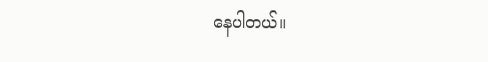နေပါတယ်။